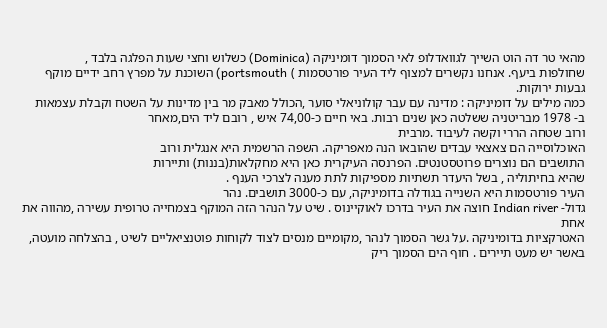מהאי טר דה הוט השייך לגוואדלופ לאי הסמוך דומיניקה (Dominica) כשלוש וחצי שעות הפלגה בלבד ,
שחולפות ביעף. אנחנו נקשרים למצוף ליד העיר פורטסמות ) portsmouth) השוכנת על מפרץ רחב ידיים מוקף גבעות ירוקות.
כמה מילים על דומיניקה : מדינה עם עבר קולוניאלי סוער ,הכולל מאבק מר בין מדינות על השטח וקבלת עצמאות
ב- 1978 מבריטניה ששלטה כאן שנים רבות. באי חיים כ-74,00 איש , רובם ליד הים,מאחר
ורוב שטחה הררי וקשה לעיבוד .מרבית
האוכלוסייה הם צאצאי עבדים שהובאו הנה מאפריקה. השפה הרשמית היא אנגלית ורוב
התושבים הם נוצרים פרוטסטנטים. הפרנסה העיקרית כאן היא מחקלאות(בננות) ותיירות
שהיא בחיתוליה , בשל היעדר תשתיות מספיקות לתת מענה לצרכי הענף .
העיר פורטסמות היא השנייה בגודלה בדומיניקה, עם כ-3000 תושבים. נהר
גדול- Indian river חוצה את העיר בדרכו לאוקיינוס . שיט על הנהר הזה המוקף בצמחייה טרופית עשירה ,מהווה את אחת
האטרקציות בדומיניקה .על גשר הסמוך לנהר ,מקומיים מנסים לצוד לקוחות פוטנציאליים לשיט , בהצלחה מועטה, באשר יש מעט תיירים . חוף הים הסמוך ריק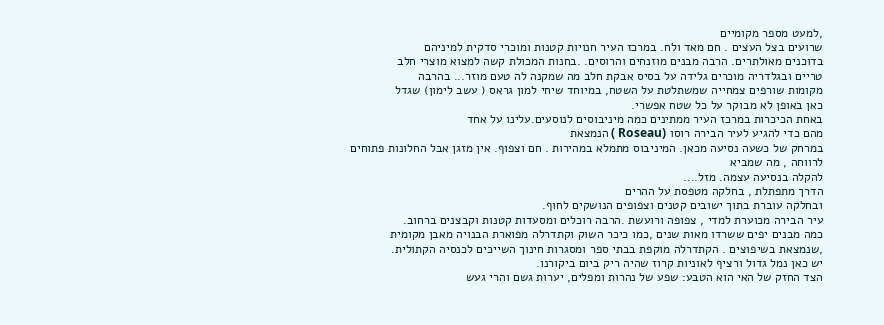,למעט מספר מקומיים
שרועים בצל העצים . חם מאד ולח. במרכז העיר חנויות קטנות ומוכרי סדקית למיניהם
בדוכנים מאולתרים. הרבה מבנים מוזנחים והרוסים. .בחנות המכולת קשה למצוא מוצרי חלב
טריים ובגלדריה מוכרים גלידה על בסיס אבקת חלב מה שמקנה לה טעם מוזר... בהרבה
מקומות שורפים צמחייה שמשתלטת על השטח, במיוחד שיחי למון גראס ( עשב לימון) שגדל
כאן באופן לא מבוקר על כל שטח אפשרי.
באחת הכיכרות במרכז העיר ממתינים כמה מיניבוסים לנוסעים.עלינו על אחד
מהם כדי להגיע לעיר הבירה רוסו (Roseau ) הנמצאת
במרחק של כשעה נסיעה מכאן. המיניבוס מתמלא במהירות . חם וצפוף. אין מזגן אבל החלונות פתוחים לרווחה , מה שמביא
להקלה בנסיעה עצמה. מזל....
הדרך מתפתלת , בחלקה מטפסת על ההרים
ובחלקה עוברת בתוך ישובים קטנים וצפופים הנושקים לחוף.
עיר הבירה מכוערת למדי , צפופה ורועשת .הרבה רוכלים ומסעדות קטנות וקבצנים ברחוב.
כמה מבנים יפים ששרדו מאות שנים ,כמו כיכר השוק וקתדרלה מפוארת הבנויה מאבן מקומית
,שנמצאת בשיפוצים . הקתדרלה מוקפת בבתי ספר ומסגרות חינוך השייכים לכנסיה הקתולית.
יש כאן נמל גדול ורציף לאוניות קרוז שהיה ריק ביום ביקורנו.
הצד החזק של האי הוא הטבע: שפע של נהרות ומפלים, יערות גשם והרי געש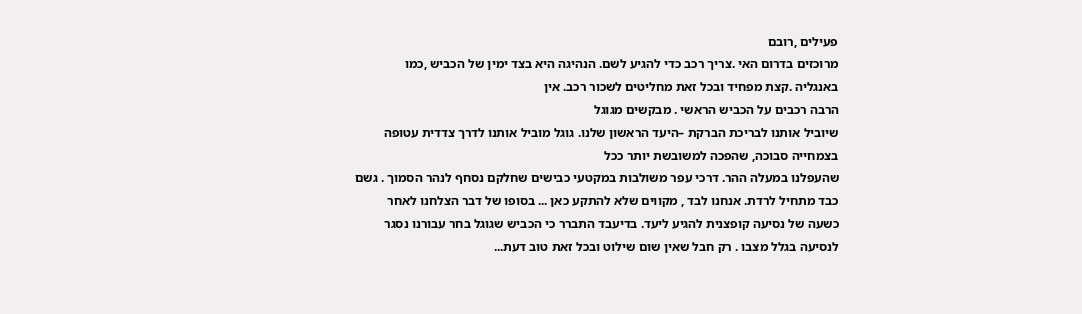פעילים ,רובם
מרוכזים בדרום האי .צריך רכב כדי להגיע לשם. הנהיגה היא בצד ימין של הכביש ,כמו
באנגליה .קצת מפחיד ובכל זאת מחליטים לשכור רכב. אין
הרבה רכבים על הכביש הראשי . מבקשים מגוגל
שיוביל אותנו לבריכת הברקת –היעד הראשון שלנו. גוגל מוביל אותנו לדרך צדדית עטופה
בצמחייה סבוכה, שהפכה למשובשת יותר ככל
שהעפלנו במעלה ההר. דרכי עפר משולבות במקטעי כבישים שחלקם נסחף לנהר הסמוך . גשם
כבד מתחיל לרדת. אנחנו לבד , מקווים שלא להתקע כאן ... בסופו של דבר הצלחנו לאחר
כשעה של נסיעה קופצנית להגיע ליעד. בדיעבד התברר כי הכביש שגוגל בחר עבורנו נסגר
לנסיעה בגלל מצבו . רק חבל שאין שום שילוט ובכל זאת טוב דעת...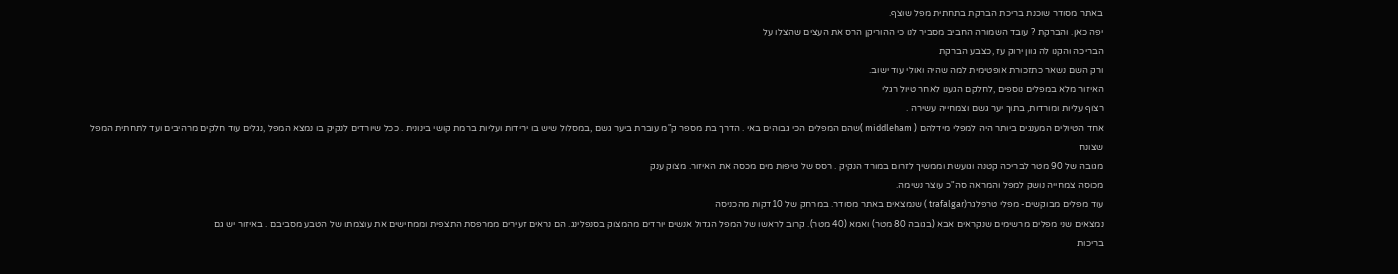באתר מסודר שוכנת בריכת הברקת בתחתית מפל שוצף.
יפה כאן. והברקת ? עובד השמורה החביב מסביר לנו כי ההוריקן הרס את העצים שהצלו על
הבריכה והקנו לה גוון ירוק עז ,כצבע הברקת
ורק השם נשאר כתזכורת אופטימית למה שהיה ואולי עוד ישוב.
האיזור מלא במפלים נוספים ,לחלקם הגענו לאחר טיול רגלי
רצוף עליות ומורדות, בתוך יער גשם וצמחייה עשירה .
אחד הטיולים המענגים ביותר היה למפלי מידלהם ( middleham )שהם המפלים הכי גבוהים באי . הדרך בת מספר ק"מ עוברת ביער גשם ,במסלול שיש בו ירידות ועליות ברמת קושי בינונית . ככל שיורדים לנקיק בו נמצא המפל ,נגלים עוד חלקים מרהיבים ועד לתחתית המפל שצונח
מגובה של 90 מטר לבריכה קטנה וגועשת וממשיך לזרום במורד הנקיק . רסס של טיפות מים מכסה את האיזור. מצוק ענק
מכוסה צמחייה נושק למפל והמראה סה"כ עוצר נשימה.
עוד מפלים מבוקשים- מפלי טרפלגר(trafalgar ) שנמצאים באתר מסודר. במרחק של 10דקות מהכניסה
נמצאים שני מפלים מרשימים שנקראים אבא (בגובה 80 מטר) ואמא (40 מטר). קרוב לראשו של המפל הגדול אנשים יורדים מהמצוק בסנפלינג. הם נראים זעירים ממרפסת התצפית וממחישים את עוצמתו של הטבע מסביבם . באיזור יש גם
בריכות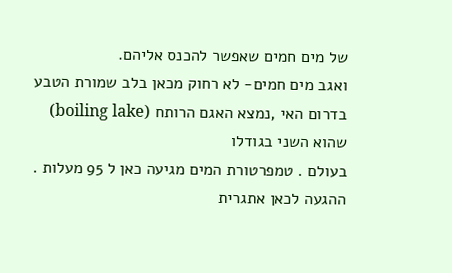של מים חמים שאפשר להכנס אליהם.
ואגב מים חמים- לא רחוק מכאן בלב שמורת הטבע בדרום האי ,נמצא האגם הרותח (boiling lake) שהוא השני בגודלו
בעולם . טמפרטורת המים מגיעה כאן ל 95 מעלות . ההגעה לכאן אתגרית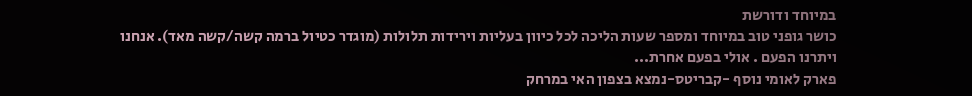במיוחד ודורשת
כושר גופני טוב במיוחד ומספר שעות הליכה לכל כיוון בעליות וירידות תלולות (מוגדר כטיול ברמה קשה/קשה מאד). אנחנו
ויתרנו הפעם . אולי בפעם אחרת...
פארק לאומי נוסף -קבריטס-נמצא בצפון האי במרחק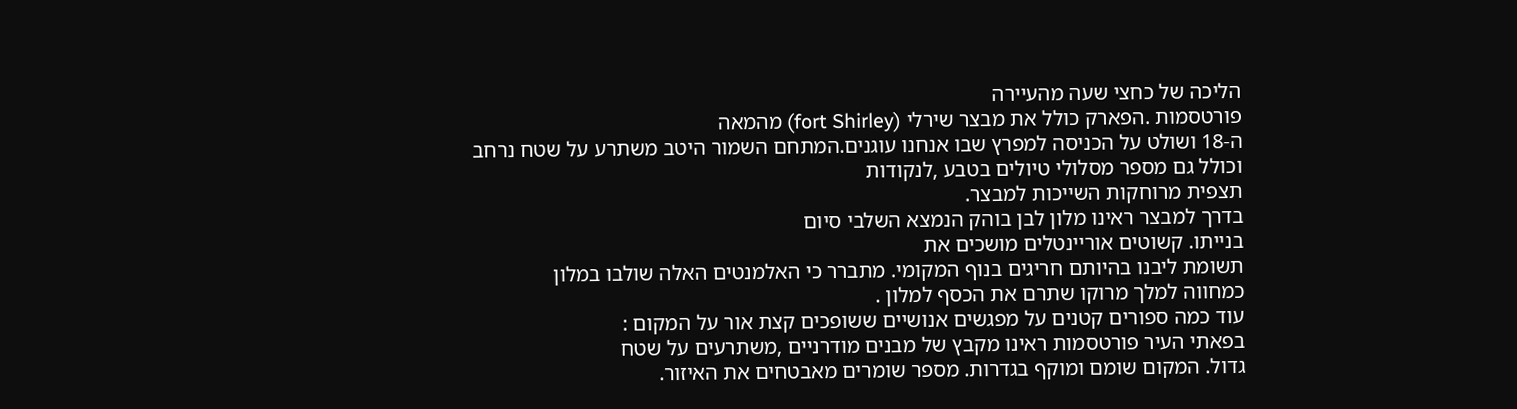הליכה של כחצי שעה מהעיירה
פורטסמות .הפארק כולל את מבצר שירלי (fort Shirley) מהמאה
ה-18 ושולט על הכניסה למפרץ שבו אנחנו עוגנים.המתחם השמור היטב משתרע על שטח נרחב
וכולל גם מספר מסלולי טיולים בטבע ,לנקודות
תצפית מרוחקות השייכות למבצר.
בדרך למבצר ראינו מלון לבן בוהק הנמצא השלבי סיום
בנייתו. קשוטים אוריינטלים מושכים את
תשומת ליבנו בהיותם חריגים בנוף המקומי. מתברר כי האלמנטים האלה שולבו במלון
כמחווה למלך מרוקו שתרם את הכסף למלון .
עוד כמה ספורים קטנים על מפגשים אנושיים ששופכים קצת אור על המקום :
בפאתי העיר פורטסמות ראינו מקבץ של מבנים מודרניים ,משתרעים על שטח
גדול. המקום שומם ומוקף בגדרות. מספר שומרים מאבטחים את האיזור.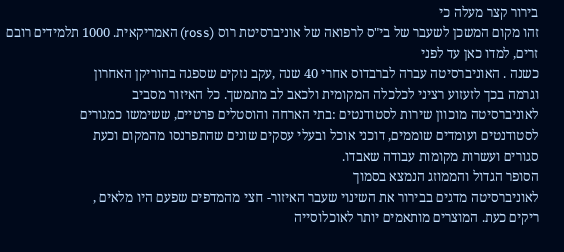בירור קצר מעלה כי
זהו מקום המשכן לשעבר של בי"ס לרפואה של אוניברסיטת רוס (ross) האמריקאית. 1000 תלמידים רובם זרים, למדו כאן עד לפני
כשנה . האוניברסיטה עברה לברבדוס אחרי 40 שנה ,עקב נזקים שספגה בהוריקן האחרון
וגרמה בכך לזעזוע רציני לכלכלה המקומית ולכאב לב מתמשך. כל האיזור מסביב
לאוניברסיטה מוכוון שירות לסטודנטים :בתי הארחה והוסטלים פרטיים, ששימשו כמגורים
לסטודנטים ועומדים שוממים, דוכני אוכל ובעלי עסקים שונים שהתפרנסו מהמקום וכעת
סגורים ועשרות מקומות עבודה שאבדו.
הסופר הגדול והממוזג הנמצא בסמוך
לאוניברסיטה מדגים בבירור את השינוי שעבר האיזור- חצי מהמדפים שפעם היו מלאים ,
ריקים כעת. המוצרים מותאמים יותר לאוכלוסייה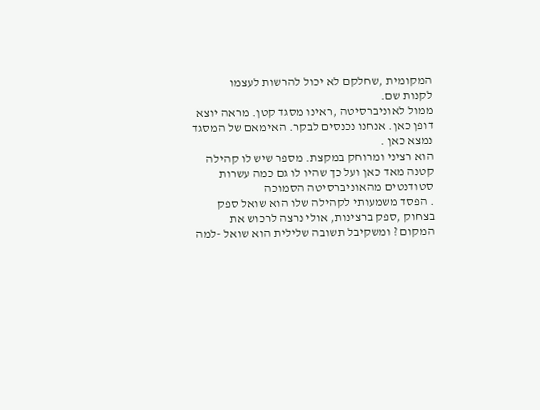המקומית ,שחלקם לא יכול להרשות לעצמו
לקנות שם.
ממול לאוניברסיטה ,ראינו מסגד קטן. מראה יוצא דופן כאן. אנחנו נכנסים לבקר. האימאם של המסגד נמצא כאן .
הוא רציני ומרוחק במקצת. מספר שיש לו קהילה
קטנה מאד כאן ועל כך שהיו לו גם כמה עשרות סטודנטים מהאוניברסיטה הסמוכה
. הפסד משמעותי לקהילה שלו הוא שואל ספק
בצחוק ,ספק ברצינות, אולי נרצה לרכוש את
המקום ? ומשקיבל תשובה שלילית הוא שואל -למה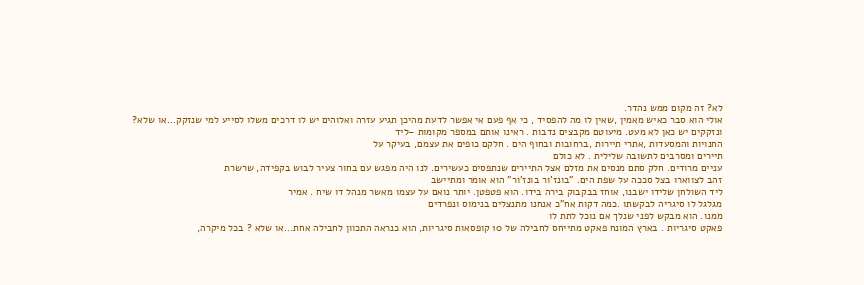לא? זה מקום ממש נהדר.
אולי הוא סבר כאיש מאמין ,שאין לו מה להפסיד , כי אף פעם אי אפשר לדעת מהיכן תגיע עזרה ואלוהים יש לו דרכים משלו לסייע למי שנזקק...או שלא?
ונזקקים יש כאן לא מעט. מיעוטם מקבצים נדבות . ראינו אותם במספר מקומות –ליד
החנויות והמסעדות ,אתרי תיירות ,ברחובות ובחוף הים . חלקם כופים את עצמם, בעיקר על
תיירים ומסרבים לתשובה שלילית . לא כולם
עניים מרודים. חלק סתם מנסים את מזלם אצל התיירים שנתפסים כעשירים. לנו היה מפגש עם בחור צעיר לבוש בקפידה, שרשרת
זהב לצווארו בצל סככה על שפת הים. "בונז'ור בונז'ור" הוא אומר ומתיישב
ליד השולחן שלידו ישבנו, אוחז בבקבוק בירה בידו. הוא פטפטן. יותר נואם על עצמו מאשר מנהל דו שיח . אמיר
מגלגל לו סיגריה לבקשתו .כמה דקות אח"כ אנחנו מתנצלים בנימוס ונפרדים
ממנו. הוא מבקש לפני שנלך אם נוכל לתת לו
פאקט סיגריות . בארץ המונח פאקט מתייחס לחבילה של 10 קופסאות סיגריות, הוא כנראה התכוון לחבילה אחת...או שלא ? בכל מיקרה,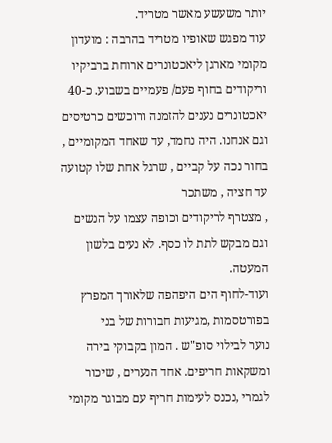יותר משעשע מאשר מטריד.
עוד מפגש שאופיו מטריד בהרבה : מועדון מקומי מארגן ליאכטונרים ארוחת ברביקיו
וריקודים בחוף פעם/ פעמיים בשבוע. כ-40 יאכטונרים נענים להזמנה ורוכשים כרטיסים
וגם אנחנו. היה נחמד, עד שאחד המקומיים , בחור נכה על קביים , שרגל אחת שלו קטועה עד חציה , משתכר
, מצטרף לריקודים וכופה עצמו על הנשים וגם מבקש לתת לו כסף. לא נעים בלשון המעטה.
ועוד-לחוף הים היפהפה שלאורך המפרץ בפורטסמות ,מגיעות חבורות של בני
נוער לבילוי סופ"ש . המון בקבוקי בירה ומשקאות חריפים. אחד הנערים , שיכור
לגמרי ,נכנס לעימות חריף עם מבוגר מקומי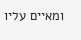ומאיים עליו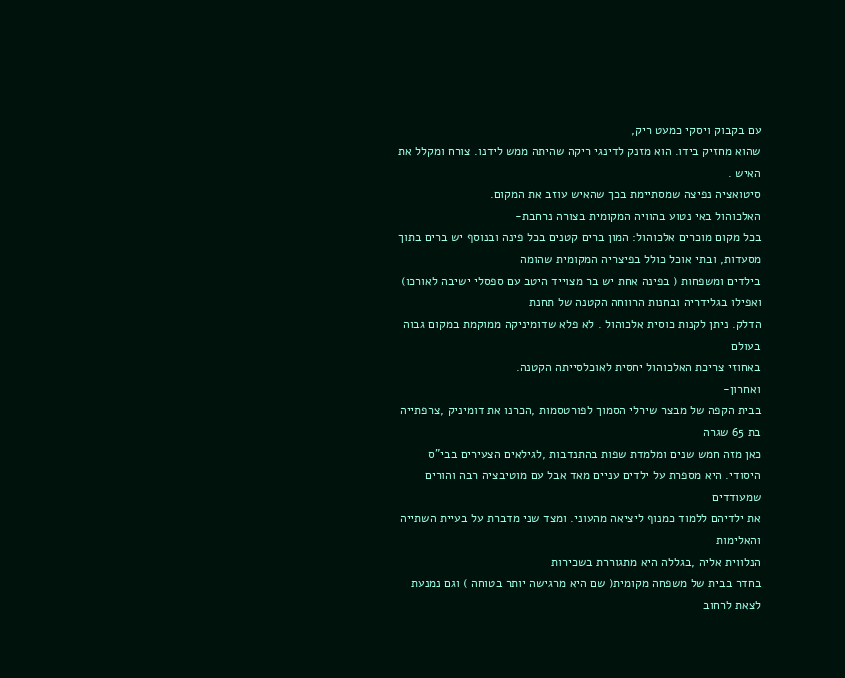עם בקבוק ויסקי כמעט ריק,
שהוא מחזיק בידו. הוא מזנק לדינגי ריקה שהיתה ממש לידנו. צורח ומקלל את האיש .
סיטואציה נפיצה שמסתיימת בכך שהאיש עוזב את המקום.
האלכוהול באי נטוע בהוויה המקומית בצורה נרחבת-
בכל מקום מוכרים אלכוהול: המון ברים קטנים בכל פינה ובנוסף יש ברים בתוך
מסעדות, ובתי אוכל כולל בפיצריה המקומית שהומה
בילדים ומשפחות ( בפינה אחת יש בר מצוייד היטב עם ספסלי ישיבה לאורכו) ואפילו בגלידריה ובחנות הרווחה הקטנה של תחנת
הדלק. ניתן לקנות כוסית אלכוהול . לא פלא שדומיניקה ממוקמת במקום גבוה בעולם
באחוזי צריכת האלכוהול יחסית לאוכלסייתה הקטנה.
ואחרון-
בבית הקפה של מבצר שירלי הסמוך לפורטסמות ,הכרנו את דומיניק ,צרפתייה בת 65 שגרה
כאן מזה חמש שנים ומלמדת שפות בהתנדבות ,לגילאים הצעירים בבי"ס
היסודי. היא מספרת על ילדים עניים מאד אבל עם מוטיבציה רבה והורים שמעודדים
את ילדיהם ללמוד כמנוף ליציאה מהעוני. ומצד שני מדברת על בעיית השתייה והאלימות
הנלווית אליה ,בגללה היא מתגוררת בשכירות
בחדר בבית של משפחה מקומית( שם היא מרגישה יותר בטוחה ) וגם נמנעת לצאת לרחוב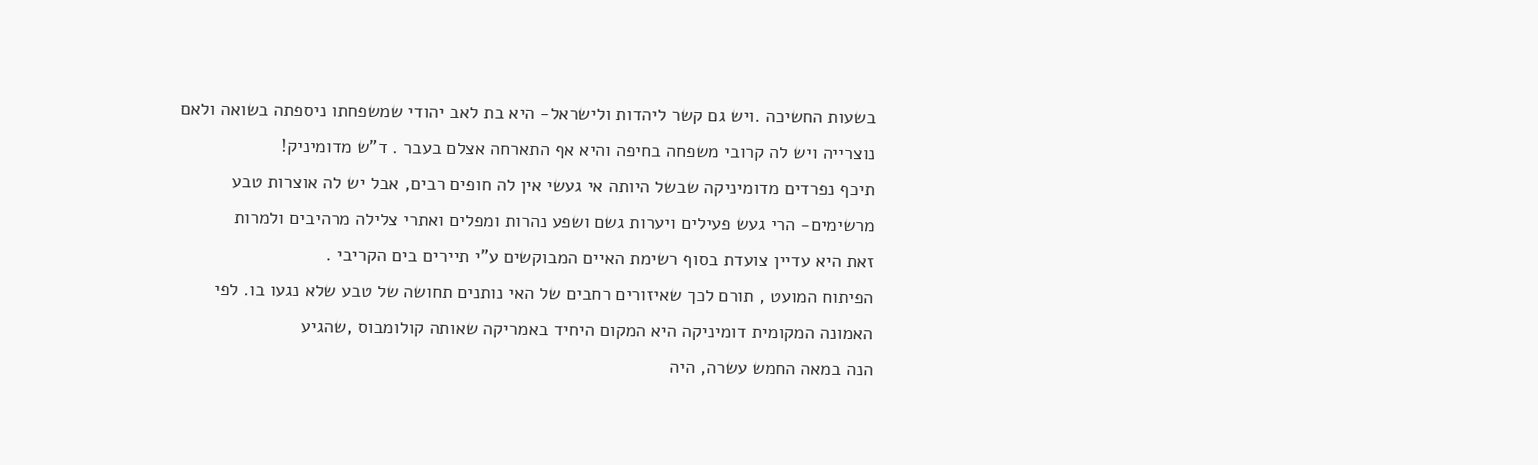בשעות החשיכה .ויש גם קשר ליהדות ולישראל- היא בת לאב יהודי שמשפחתו ניספתה בשואה ולאם
נוצרייה ויש לה קרובי משפחה בחיפה והיא אף התארחה אצלם בעבר . ד"ש מדומיניק!
תיכף נפרדים מדומיניקה שבשל היותה אי געשי אין לה חופים רבים, אבל יש לה אוצרות טבע
מרשימים- הרי געש פעילים ויערות גשם ושפע נהרות ומפלים ואתרי צלילה מרהיבים ולמרות
זאת היא עדיין צועדת בסוף רשימת האיים המבוקשים ע"י תיירים בים הקריבי .
הפיתוח המועט , תורם לכך שאיזורים רחבים של האי נותנים תחושה של טבע שלא נגעו בו. לפי
האמונה המקומית דומיניקה היא המקום היחיד באמריקה שאותה קולומבוס ,שהגיע
הנה במאה החמש עשרה, היה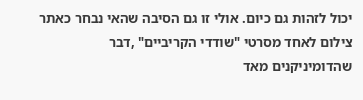יכול לזהות גם כיום. אולי זו גם הסיבה שהאי נבחר כאתר
צילום לאחד מסרטי "שודדי הקריביים" ,דבר שהדומיניקנים מאד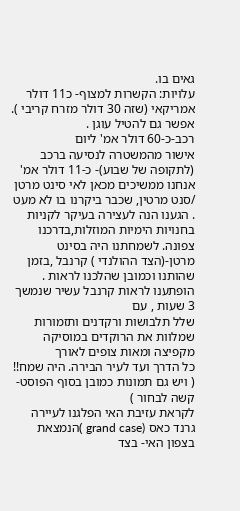גאים בו.
עלויות: הקשרות למצוף- כ11 דולר אמריקאי (שזה 30 דולר מזרח קריבי ). אפשר גם להטיל עוגן .
רכב-כ-60 דולר אמ' ליום
אישור מהמשטרה לנסיעה ברכב (לתקופה של שבוע)- כ-11 דולר אמ'
אנחנו ממשיכים מכאן לאי סינט מרטן /סנט מרטין, שכבר ביקרנו בו לא מעט
. הגענו הנה לעצירה בעיקר לקניות בחנויות הימיות המוזלות,בדרכנו צפונה. לשמחתנו היה בסינט מרטן-(הצד ההולנדי ) קרנבל ,בזמן שהותנו וכמובן שהלכנו לראות . הופתענו לראות קרנבל עשיר שנמשך 3 שעות , עם
שלל תלבושות ורקדנים ותזמורות שמלוות את הרוקדים במוסיקה מקפיצה ומאות צופים לאורך
כל הדרך ועד לעיר הבירה. היה שמח!! ( ויש גם תמונות כמובן בסוף הפוסט- קשה לבחור )
לקראת עזיבת האי הפלגנו לעיירה גרנד כאס (grand case )הנמצאת בצפון האי- בצד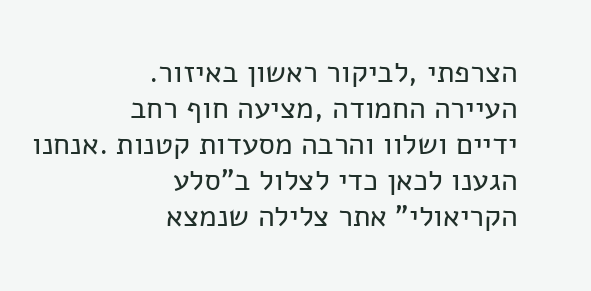הצרפתי ,לביקור ראשון באיזור.
העיירה החמודה ,מציעה חוף רחב
ידיים ושלוו והרבה מסעדות קטנות .אנחנו הגענו לכאן כדי לצלול ב"סלע
הקריאולי" אתר צלילה שנמצא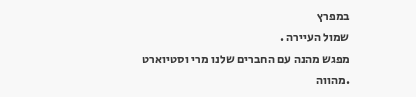במפרץ
שמול העיירה .
מפגש מהנה עם החברים שלנו מרי וסטיוארט
.מהווה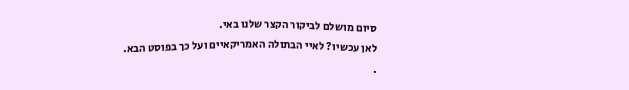סיום מושלם לביקור הקצר שלנו באי.
לאן עכשיו? לאיי הבתולה האמריקאיים ועל כך בפוסט הבא.
.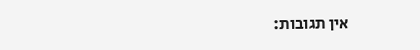אין תגובות: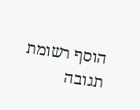הוסף רשומת תגובה